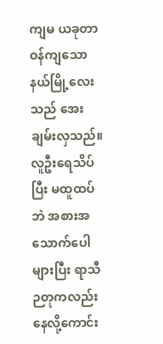ကျမ ယခုတာဝန်ကျသော နယ်မြို့လေးသည် အေးချမ်းလှသည်။ လူဦးရေသိပ်ပြီး မထူထပ်ဘဲ အစားအသောက်ပေါများပြီး ရာသီ ဉတုကလည်း နေလို့ကောင်း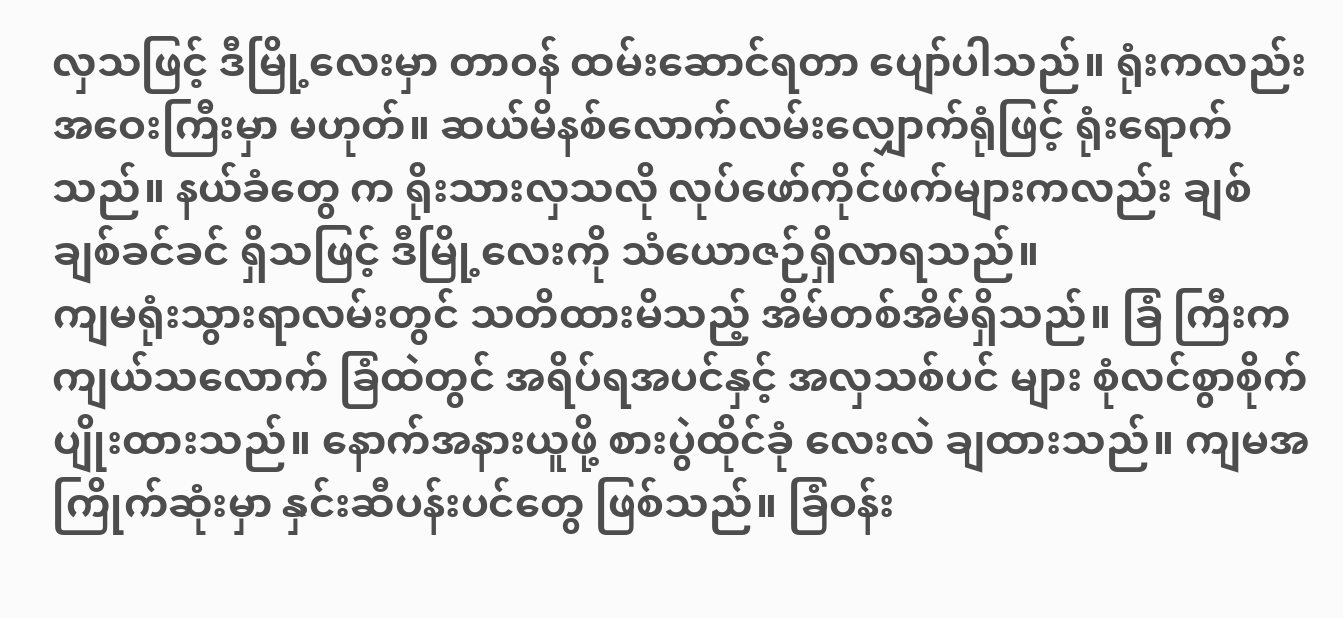လှသဖြင့် ဒီမြို့လေးမှာ တာဝန် ထမ်းဆောင်ရတာ ပျော်ပါသည်။ ရုံးကလည်း အဝေးကြီးမှာ မဟုတ်။ ဆယ်မိနစ်လောက်လမ်းလျှောက်ရုံဖြင့် ရုံးရောက်သည်။ နယ်ခံတွေ က ရိုးသားလှသလို လုပ်ဖော်ကိုင်ဖက်များကလည်း ချစ်ချစ်ခင်ခင် ရှိသဖြင့် ဒီမြို့လေးကို သံယောဇဉ်ရှိလာရသည်။
ကျမရုံးသွားရာလမ်းတွင် သတိထားမိသည့် အိမ်တစ်အိမ်ရှိသည်။ ခြံ ကြီးကကျယ်သလောက် ခြံထဲတွင် အရိပ်ရအပင်နှင့် အလှသစ်ပင် များ စုံလင်စွာစိုက်ပျိုးထားသည်။ နောက်အနားယူဖို့ စားပွဲထိုင်ခုံ လေးလဲ ချထားသည်။ ကျမအကြိုက်ဆုံးမှာ နှင်းဆီပန်းပင်တွေ ဖြစ်သည်။ ခြံဝန်း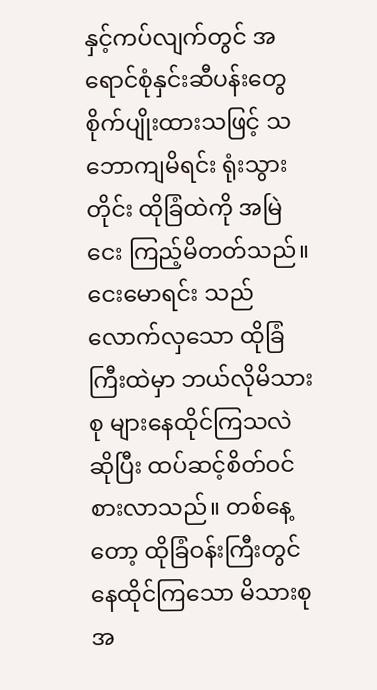နှင့်ကပ်လျက်တွင် အရောင်စုံနှင်းဆီပန်းတွေ စိုက်ပျိုးထားသဖြင့် သဘောကျမိရင်း ရုံးသွားတိုင်း ထိုခြံထဲကို အမြဲငေး ကြည့်မိတတ်သည်။
ငေးမောရင်း သည်လောက်လှသော ထိုခြံကြီးထဲမှာ ဘယ်လိုမိသားစု များနေထိုင်ကြသလဲဆိုပြီး ထပ်ဆင့်စိတ်ဝင်စားလာသည်။ တစ်နေ့ တော့ ထိုခြံဝန်းကြီးတွင် နေထိုင်ကြသော မိသားစုအ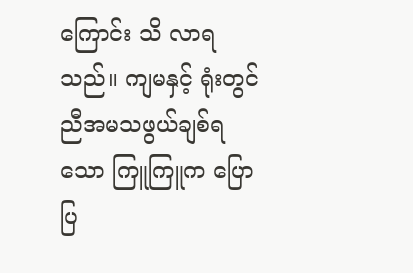ကြောင်း သိ လာရသည်။ ကျမနှင့် ရုံးတွင် ညီအမသဖွယ်ချစ်ရသော ကြူကြူက ပြောပြ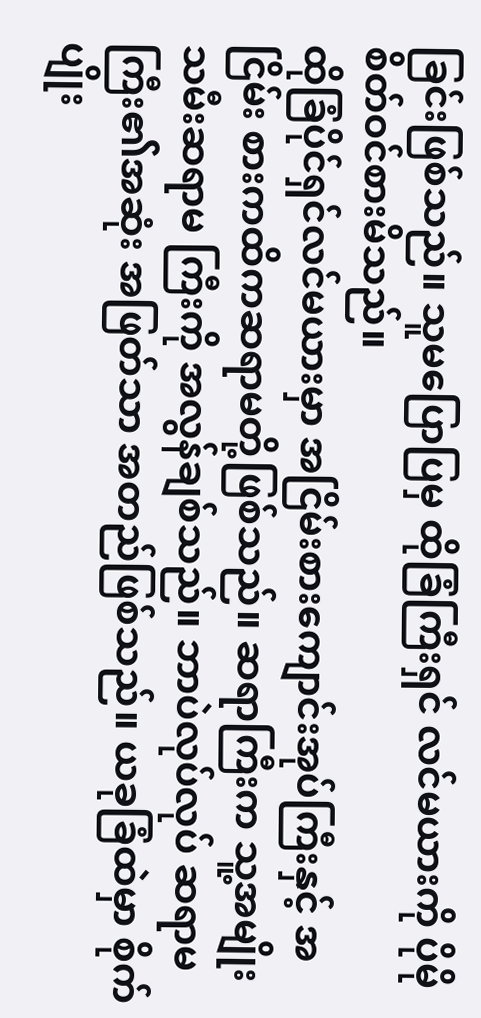ခြင်းဖြစ်သည်။ သူမပြောပြမှ ထိုခြံကြီးရှင် လင်မယားကို ပိုမို စိတ်ဝင်စားမိသည်။
ထိုခြံပိုင်ရှင်လင်မယားမှာ အငြိမ်းစားကျောင်းအုပ်ကြီးနှင့် အငြိမ်း စားကထိကဆရာမတို့ဖြစ်သည်။ ဆရာကြီးက သူ့အမျိုးသမီးဆရာမ ကြီးကို အလွန်ချစ်သည်။ ဘာပဲလုပ်လုပ် ဆရာမကြီး၏အဆုံး အဖြတ်သာ အတည်ဖြစ်သည်။ ယခုခြံထဲမှာ စိုက်ပျိုး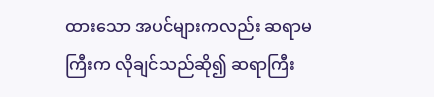ထားသော အပင်များကလည်း ဆရာမကြီးက လိုချင်သည်ဆို၍ ဆရာကြီး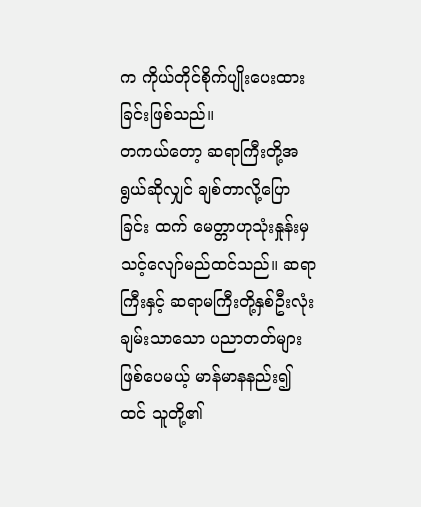က ကိုယ်တိုင်စိုက်ပျိုးပေးထားခြင်းဖြစ်သည်။
တကယ်တော့ ဆရာကြီးတို့အရွယ်ဆိုလျှင် ချစ်တာလို့ပြောခြင်း ထက် မေတ္တာဟုသုံးနှုန်းမှ သင့်လျော်မည်ထင်သည်။ ဆရာကြီးနှင့် ဆရာမကြီးတို့နှစ်ဦးလုံး ချမ်းသာသော ပညာတတ်များဖြစ်ပေမယ့် မာန်မာနနည်း၍ထင် သူတို့၏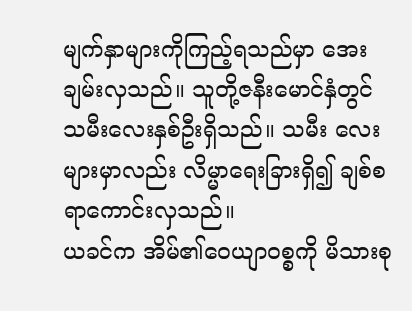မျက်နှာများကိုကြည့်ရသည်မှာ အေး ချမ်းလှသည်။ သူတို့ဇနီးမောင်နှံတွင် သမီးလေးနှစ်ဦးရှိသည်။ သမီး လေးများမှာလည်း လိမ္မာရေးခြားရှိ၍ ချစ်စရာကောင်းလှသည်။
ယခင်က အိမ်၏ဝေယျာဝစ္စကို မိသားစု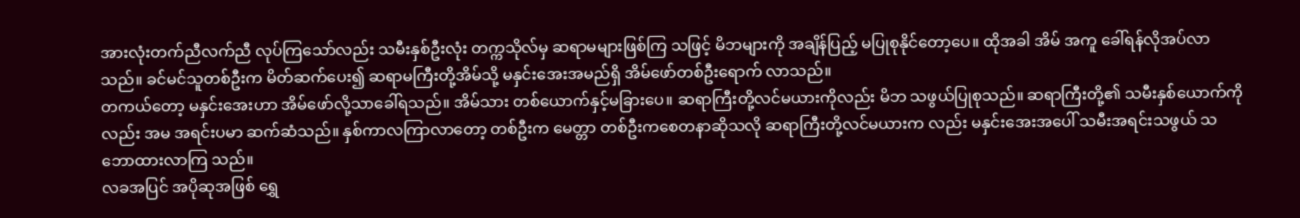အားလုံးတက်ညီလက်ညီ လုပ်ကြသော်လည်း သမီးနှစ်ဦးလုံး တက္ကသိုလ်မှ ဆရာမများဖြစ်ကြ သဖြင့် မိဘများကို အချိန်ပြည့် မပြုစုနိုင်တော့ပေ။ ထိုအခါ အိမ် အကူ ခေါ်ရန်လိုအပ်လာသည်။ ခင်မင်သူတစ်ဦးက မိတ်ဆက်ပေး၍ ဆရာမကြီးတို့အိမ်သို့ မနှင်းအေးအမည်ရှိ အိမ်ဖော်တစ်ဦးရောက် လာသည်။
တကယ်တော့ မနှင်းအေးဟာ အိမ်ဖော်လို့သာခေါ်ရသည်။ အိမ်သား တစ်ယောက်နှင့်မခြားပေ။ ဆရာကြီးတို့လင်မယားကိုလည်း မိဘ သဖွယ်ပြုစုသည်။ ဆရာကြီးတို့၏ သမီးနှစ်ယောက်ကိုလည်း အမ အရင်းပမာ ဆက်ဆံသည်။ နှစ်ကာလကြာလာတော့ တစ်ဦးက မေတ္တာ တစ်ဦးကစေတနာဆိုသလို ဆရာကြီးတို့လင်မယားက လည်း မနှင်းအေးအပေါ် သမီးအရင်းသဖွယ် သဘောထားလာကြ သည်။
လခအပြင် အပိုဆုအဖြစ် ရွှေ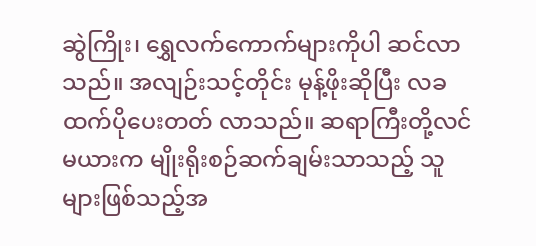ဆွဲကြိုး၊ ရွှေလက်ကောက်များကိုပါ ဆင်လာသည်။ အလျဉ်းသင့်တိုင်း မုန့်ဖိုးဆိုပြီး လခထက်ပိုပေးတတ် လာသည်။ ဆရာကြီးတို့လင်မယားက မျိုးရိုးစဉ်ဆက်ချမ်းသာသည့် သူများဖြစ်သည့်အ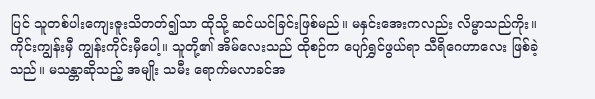ပြင် သူတစ်ပါးကျေးဇူးသိတတ်၍သာ ထိုသို့ ဆင်ယင်ခြင်းဖြစ်မည်။ မနှင်းအေးကလည်း လိမ္မာသည်ကိုး။ ကိုင်းကျွန်းမှီ ကျွန်းကိုင်းမှီပေါ့။ သူတို့၏ အိမ်လေးသည် ထိုစဉ်က ပျော်ရွှင်ဖွယ်ရာ သီရိဂေဟာလေး ဖြစ်ခဲ့သည်။ မသန္တာဆိုသည့် အမျိုး သမီး ရောက်မလာခင်အ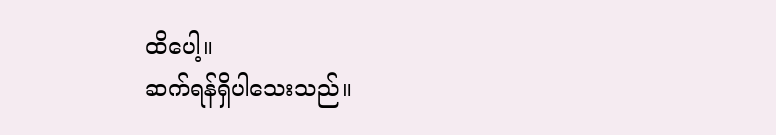ထိပေါ့။
ဆက်ရန်ရှိပါသေးသည်။